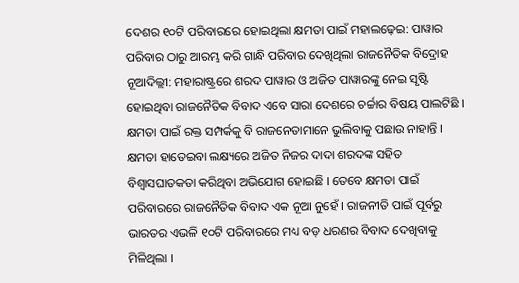ଦେଶର ୧୦ଟି ପରିବାରରେ ହୋଇଥିଲା କ୍ଷମତା ପାଇଁ ମହାଲଢ଼େଇ: ପାୱାର ପରିବାର ଠାରୁ ଆରମ୍ଭ କରି ଗାନ୍ଧି ପରିବାର ଦେଖିଥିଲା ରାଜନୈତିକ ବିଦ୍ରୋହ
ନୂଆଦିଲ୍ଲୀ: ମହାରାଷ୍ଟ୍ରରେ ଶରଦ ପାୱାର ଓ ଅଜିତ ପାୱାରଙ୍କୁ ନେଇ ସୃଷ୍ଟି ହୋଇଥିବା ରାଜନୈତିକ ବିବାଦ ଏବେ ସାରା ଦେଶରେ ଚର୍ଚ୍ଚାର ବିଷୟ ପାଲଟିଛି । କ୍ଷମତା ପାଇଁ ରକ୍ତ ସମ୍ପର୍କକୁ ବି ରାଜନେତାମାନେ ଭୁଲିବାକୁ ପଛାଉ ନାହାନ୍ତି । କ୍ଷମତା ହାତେଇବା ଲକ୍ଷ୍ୟରେ ଅଜିତ ନିଜର ଦାଦା ଶରଦଙ୍କ ସହିତ ବିଶ୍ୱାସଘାତକତା କରିଥିବା ଅଭିଯୋଗ ହୋଇଛି । ତେବେ କ୍ଷମତା ପାଇଁ ପରିବାରରେ ରାଜନୈତିକ ବିବାଦ ଏକ ନୂଆ ନୁହେଁ । ରାଜନୀତି ପାଇଁ ପୂର୍ବରୁ ଭାରତର ଏଭଳି ୧୦ଟି ପରିବାରରେ ମଧ୍ୟ ବଡ଼ ଧରଣର ବିବାଦ ଦେଖିବାକୁ ମିଳିଥିଲା ।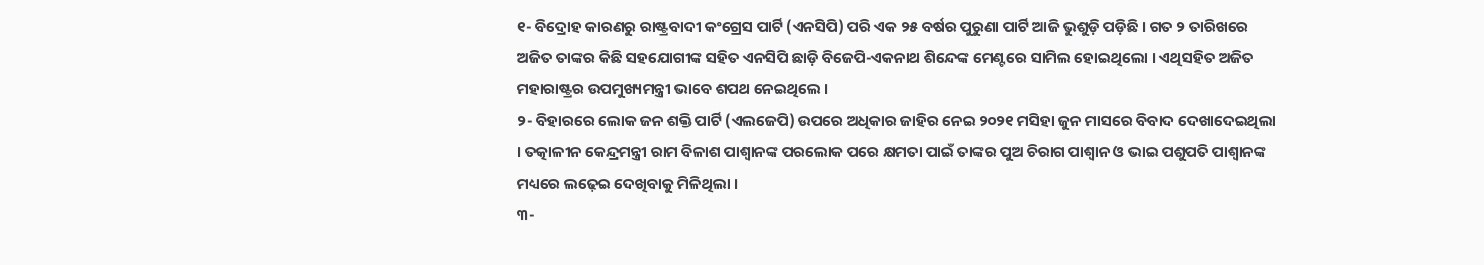୧- ବିଦ୍ରୋହ କାରଣରୁ ରାଷ୍ଟ୍ରବାଦୀ କଂଗ୍ରେସ ପାର୍ଟି (ଏନସିପି) ପରି ଏକ ୨୫ ବର୍ଷର ପୁରୁଣା ପାର୍ଟି ଆଜି ଭୁଶୁଡ଼ି ପଡ଼ିଛି । ଗତ ୨ ତାରିଖରେ ଅଜିତ ତାଙ୍କର କିଛି ସହଯୋଗୀଙ୍କ ସହିତ ଏନସିପି ଛାଡ଼ି ବିଜେପି-ଏକନାଥ ଶିନ୍ଦେଙ୍କ ମେଣ୍ଟରେ ସାମିଲ ହୋଇଥିଲୋ । ଏଥିସହିତ ଅଜିତ ମହାରାଷ୍ଟ୍ରର ଉପମୁଖ୍ୟମନ୍ତ୍ରୀ ଭାବେ ଶପଥ ନେଇଥିଲେ ।
୨- ବିହାରରେ ଲୋକ ଜନ ଶକ୍ତି ପାର୍ଟି (ଏଲଜେପି) ଉପରେ ଅଧିକାର ଜାହିର ନେଇ ୨୦୨୧ ମସିହା ଜୁନ ମାସରେ ବିବାଦ ଦେଖାଦେଇଥିଲା । ତତ୍କାଳୀନ କେନ୍ଦ୍ରମନ୍ତ୍ରୀ ରାମ ବିଳାଶ ପାଶ୍ୱାନଙ୍କ ପରଲୋକ ପରେ କ୍ଷମତା ପାଇଁ ତାଙ୍କର ପୁଅ ଚିରାଗ ପାଶ୍ୱାନ ଓ ଭାଇ ପଶୁପତି ପାଶ୍ୱାନଙ୍କ ମଧ୍ୟରେ ଲଢ଼େଇ ଦେଖିବାକୁ ମିଳିଥିଲା ।
୩-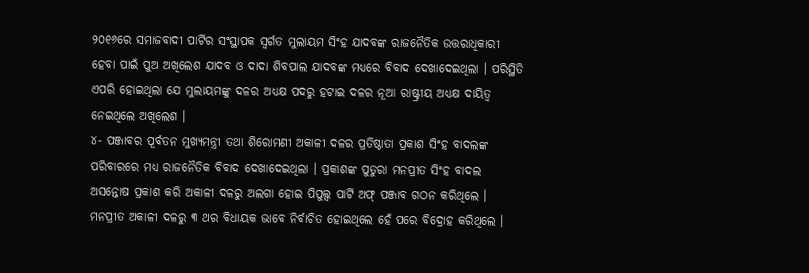୨୦୧୬ରେ ସମାଜବାଦୀ ପାର୍ଟିର ସଂସ୍ଥାପକ ସ୍ୱର୍ଗତ ମୁଲାୟମ ସିଂହ ଯାଦବଙ୍କ ରାଜନୈତିକ ଉତ୍ତରାଧିକାରୀ ହେବା ପାଇଁ ପୁଅ ଅଖିଲେଶ ଯାଦବ ଓ ଦାଦା ଶିବପାଲ ଯାଦବଙ୍କ ମଧ୍ୟରେ ବିବାଦ ଦେଖାଦେଇଥିଲା । ପରିସ୍ଥିତି ଏପରି ହୋଇଥିଲା ଯେ ମୁଲାୟମଙ୍କୁ ଦଳର ଅଧ୍ୟକ୍ଷ ପଦରୁ ହଟାଇ ଦଳର ନୂଆ ରାଷ୍ଟ୍ରୀୟ ଅଧ୍ୟକ୍ଷ ଦାୟିତ୍ୱ ନେଇଥିଲେ ଅଖିଲେଶ ।
୪- ପଞ୍ଜାବର ପୂର୍ବତନ ମୁଖ୍ୟମନ୍ତ୍ରୀ ତଥା ଶିରୋମଣୀ ଅକାଳୀ ଦଳର ପ୍ରତିଷ୍ଠାତା ପ୍ରକାଶ ସିଂହ ବାଦଲଙ୍କ ପରିବାରରେ ମଧ୍ୟ ରାଜନୈତିକ ବିବାଦ ଦେଖାଦେଇଥିଲା । ପ୍ରକାଶଙ୍କ ପୁତୁରା ମନପ୍ରୀତ ସିଂହ ବାଦଲ ଅସନ୍ତୋଷ ପ୍ରକାଶ କରି ଅକାଳୀ ଦଳରୁ ଅଲଗା ହୋଇ ପିପୁଲ୍ସ ପାର୍ଟି ଅଫ୍ ପଞ୍ଜାବ ଗଠନ କରିଥିଲେ । ମନପ୍ରୀତ ଅକାଳୀ ଦଳରୁ ୩ ଥର ବିଧାୟକ ଭାବେ ନିର୍ବାଚିତ ହୋଇଥିଲେ ହେଁ ପରେ ବିଦ୍ରୋହ କରିଥିଲେ ।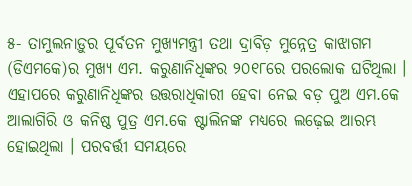୫- ତାମୁଲନାଡ଼ୁର ପୂର୍ବତନ ମୁଖ୍ୟମନ୍ତ୍ରୀ ତଥା ଦ୍ରାବିଡ଼ ମୁନ୍ନେତ୍ର କାଝାଗମ (ଡିଏମକେ)ର ମୁଖ୍ୟ ଏମ. କରୁଣାନିଧିଙ୍କର ୨୦୧୮ରେ ପରଲୋକ ଘଟିଥିଲା । ଏହାପରେ କରୁଣାନିଧିଙ୍କର ଉତ୍ତରାଧିକାରୀ ହେବା ନେଇ ବଡ଼ ପୁଅ ଏମ.କେ ଆଲାଗିରି ଓ କନିଷ୍ଠ ପୁତ୍ର ଏମ.କେ ଷ୍ଟାଲିନଙ୍କ ମଧ୍ୟରେ ଲଢ଼େଇ ଆରମ୍ଭ ହୋଇଥିଲା । ପରବର୍ତ୍ତୀ ସମୟରେ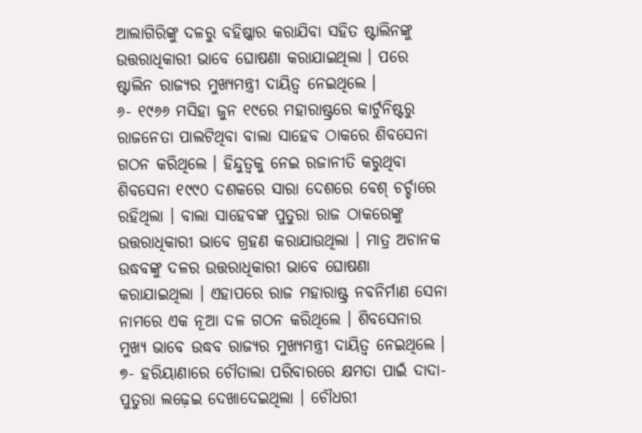ଆଲାଗିରିଙ୍କୁ ଦଳରୁ ବହିଷ୍କାର କରାଯିବା ସହିତ ଷ୍ଟାଲିନଙ୍କୁ ଉତ୍ତରାଧିକାରୀ ଭାବେ ଘୋଷଣା କରାଯାଇଥିଲା । ପରେ ଷ୍ଟାଲିନ ରାଜ୍ୟର ମୁଖ୍ୟମନ୍ତ୍ରୀ ଦାୟିତ୍ୱ ନେଇଥିଲେ ।
୬- ୧୯୬୬ ମସିହା ଜୁନ ୧୯ରେ ମହାରାଷ୍ଟ୍ରରେ କାର୍ଟୁନିଷ୍ଟରୁ ରାଜନେତା ପାଲଟିଥିବା ବାଲା ସାହେବ ଠାକରେ ଶିବସେନା ଗଠନ କରିଥିଲେ । ହିନ୍ଦୁତ୍ୱକୁ ନେଇ ରଜାନୀତି କରୁଥିବା ଶିବସେନା ୧୯୯୦ ଦଶକରେ ସାରା ଦେଶରେ ବେଶ୍ ଚର୍ଚ୍ଚାରେ ରହିଥିଲା । ବାଲା ସାହେବଙ୍କ ପୁତୁରା ରାଜ ଠାକରେଙ୍କୁ ଉତ୍ତରାଧିକାରୀ ଭାବେ ଗ୍ରହଣ କରାଯାଉଥିଲା । ମାତ୍ର ଅଚାନକ ଉଦ୍ଧବଙ୍କୁ ଦଳର ଉତ୍ତରାଧିକାରୀ ଭାବେ ଘୋଷଣା କରାଯାଇଥିଲା । ଏହାପରେ ରାଜ ମହାରାଷ୍ଟ୍ର ନବନିର୍ମାଣ ସେନା ନାମରେ ଏକ ନୂଆ ଦଳ ଗଠନ କରିଥିଲେ । ଶିବସେନାର ମୁଖ୍ୟ ଭାବେ ଉଦ୍ଧବ ରାଜ୍ୟର ମୁଖ୍ୟମନ୍ତ୍ରୀ ଦାୟିତ୍ୱ ନେଇଥିଲେ ।
୭- ହରିୟାଣାରେ ଚୌତାଲା ପରିବାରରେ କ୍ଷମତା ପାଇଁ ଦାଦା-ପୁତୁରା ଲଢ଼େଇ ଦେଖାଦେଇଥିଲା । ଚୌଧରୀ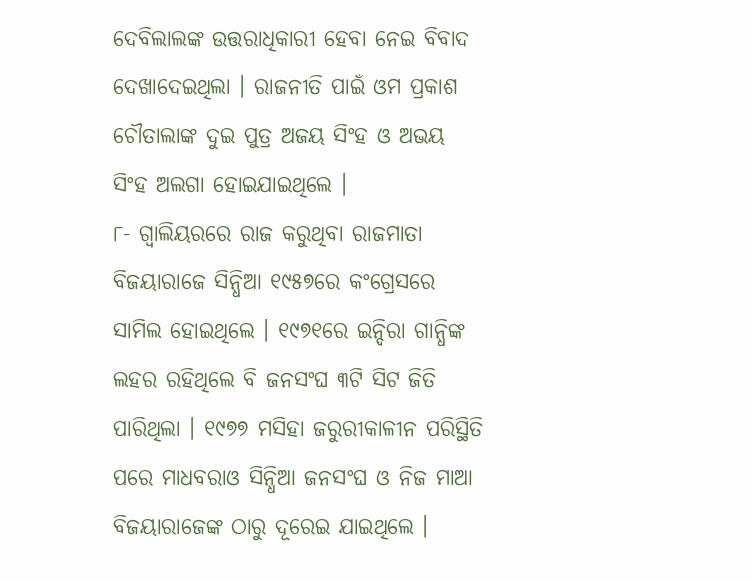ଦେବିଲାଲଙ୍କ ଉତ୍ତରାଧିକାରୀ ହେବା ନେଇ ବିବାଦ ଦେଖାଦେଇଥିଲା । ରାଜନୀତି ପାଇଁ ଓମ ପ୍ରକାଶ ଚୌତାଲାଙ୍କ ଦୁଇ ପୁତ୍ର ଅଜୟ ସିଂହ ଓ ଅଭୟ ସିଂହ ଅଲଗା ହୋଇଯାଇଥିଲେ ।
୮- ଗ୍ୱାଲିୟରରେ ରାଜ କରୁଥିବା ରାଜମାତା ବିଜୟାରାଜେ ସିନ୍ଧିଆ ୧୯୫୭ରେ କଂଗ୍ରେସରେ ସାମିଲ ହୋଇଥିଲେ । ୧୯୭୧ରେ ଇନ୍ଦିରା ଗାନ୍ଧିଙ୍କ ଲହର ରହିଥିଲେ ବି ଜନସଂଘ ୩ଟି ସିଟ ଜିତି ପାରିଥିଲା । ୧୯୭୭ ମସିହା ଜରୁରୀକାଳୀନ ପରିସ୍ଥିତି ପରେ ମାଧବରାଓ ସିନ୍ଧିଆ ଜନସଂଘ ଓ ନିଜ ମାଆ ବିଜୟାରାଜେଙ୍କ ଠାରୁ ଦୂରେଇ ଯାଇଥିଲେ ।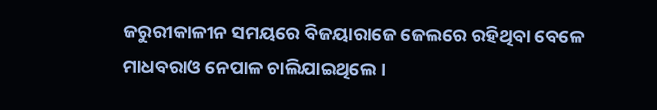ଜରୁରୀକାଳୀନ ସମୟରେ ବିଜୟାରାଜେ ଜେଲରେ ରହିଥିବା ବେଳେ ମାଧବରାଓ ନେପାଳ ଚାଲିଯାଇଥିଲେ ।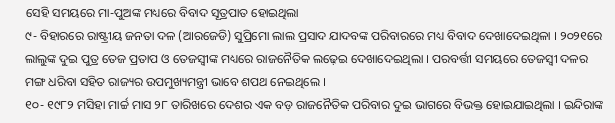ସେହି ସମୟରେ ମା-ପୁଅଙ୍କ ମଧ୍ୟରେ ବିବାଦ ସୂତ୍ରପାତ ହୋଇଥିଲା
୯- ବିହାରରେ ରାଷ୍ଟ୍ରୀୟ ଜନତା ଦଳ (ଆରଜେଡି) ସୁପ୍ରିମୋ ଲାଲ ପ୍ରସାଦ ଯାଦବଙ୍କ ପରିବାରରେ ମଧ୍ୟ ବିବାଦ ଦେଖାଦେଇଥିଳା । ୨୦୨୧ରେ ଲାଲୁଙ୍କ ଦୁଇ ପୁତ୍ର ତେଜ ପ୍ରତାପ ଓ ତେଜସ୍ୱୀଙ୍କ ମଧ୍ୟରେ ରାଜନୈତିକ ଲଢ଼େଇ ଦେଖାଦେଇଥିଲା । ପରବର୍ତ୍ତୀ ସମୟରେ ତେଜସ୍ୱୀ ଦଳର ମଙ୍ଗ ଧରିବା ସହିତ ରାଜ୍ୟର ଉପମୁଖ୍ୟମନ୍ତ୍ରୀ ଭାବେ ଶପଥ ନେଇଥିଲେ ।
୧୦- ୧୯୮୨ ମସିହା ମାର୍ଚ୍ଚ ମାସ ୨୮ ତାରିଖରେ ଦେଶର ଏକ ବଡ଼ ରାଜନୈତିକ ପରିବାର ଦୁଇ ଭାଗରେ ବିଭକ୍ତ ହୋଇଯାଇଥିଲା । ଇନ୍ଦିରାଙ୍କ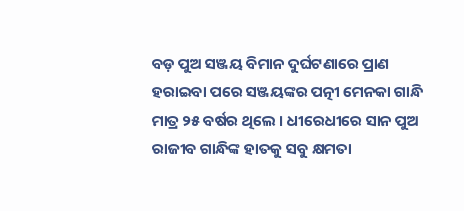ବଡ଼ ପୁଅ ସଞ୍ଜୟ ବିମାନ ଦୁର୍ଘଟଣାରେ ପ୍ରାଣ ହରାଇବା ପରେ ସଞ୍ଜୟଙ୍କର ପତ୍ନୀ ମେନକା ଗାନ୍ଧି ମାତ୍ର ୨୫ ବର୍ଷର ଥିଲେ । ଧୀରେଧୀରେ ସାନ ପୁଅ ରାଜୀବ ଗାନ୍ଧିଙ୍କ ହାତକୁ ସବୁ କ୍ଷମତା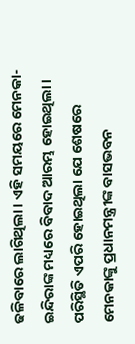ଢଳିବାରେ ଲାଗିଥିଲା । ଏହି ସମୟରେ ମେନକା-ଇନ୍ଦିରାଙ୍କ ମଧ୍ୟରେ ବିବାଦ ଆରମ୍ଭ ହୋଇଥିଲା । ପରିସ୍ଥିତି ଏପରି ହୋଇଥିଲା ଯେ ଶେଷରେ ମେନକାଙ୍କୁ ପ୍ରଧାନମନ୍ତ୍ରୀଙ୍କ ବାସଭବନ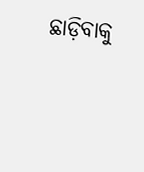ଛାଡ଼ିବାକୁ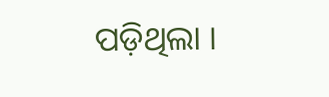ପଡ଼ିଥିଲା ।